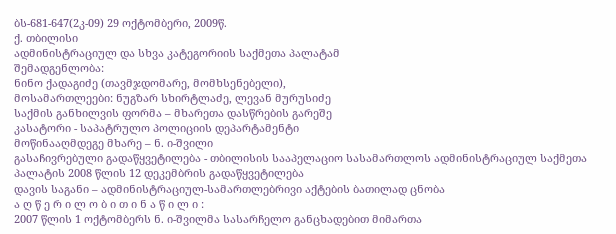ბს-681-647(2კ-09) 29 ოქტომბერი, 2009წ.
ქ. თბილისი
ადმინისტრაციულ და სხვა კატეგორიის საქმეთა პალატამ
შემადგენლობა:
ნინო ქადაგიძე (თავმჯდომარე, მომხსენებელი),
მოსამართლეები: ნუგზარ სხირტლაძე, ლევან მურუსიძე
საქმის განხილვის ფორმა – მხარეთა დასწრების გარეშე
კასატორი - საპატრულო პოლიციის დეპარტამენტი
მოწინააღმდეგე მხარე – ნ. ი-შვილი
გასაჩივრებული გადაწყვეტილება - თბილისის სააპელაციო სასამართლოს ადმინისტრაციულ საქმეთა პალატის 2008 წლის 12 დეკემბრის გადაწყვეტილება
დავის საგანი – ადმინისტრაციულ-სამართლებრივი აქტების ბათილად ცნობა
ა ღ წ ე რ ი ლ ო ბ ი თ ი ნ ა წ ი ლ ი :
2007 წლის 1 ოქტომბერს ნ. ი-შვილმა სასარჩელო განცხადებით მიმართა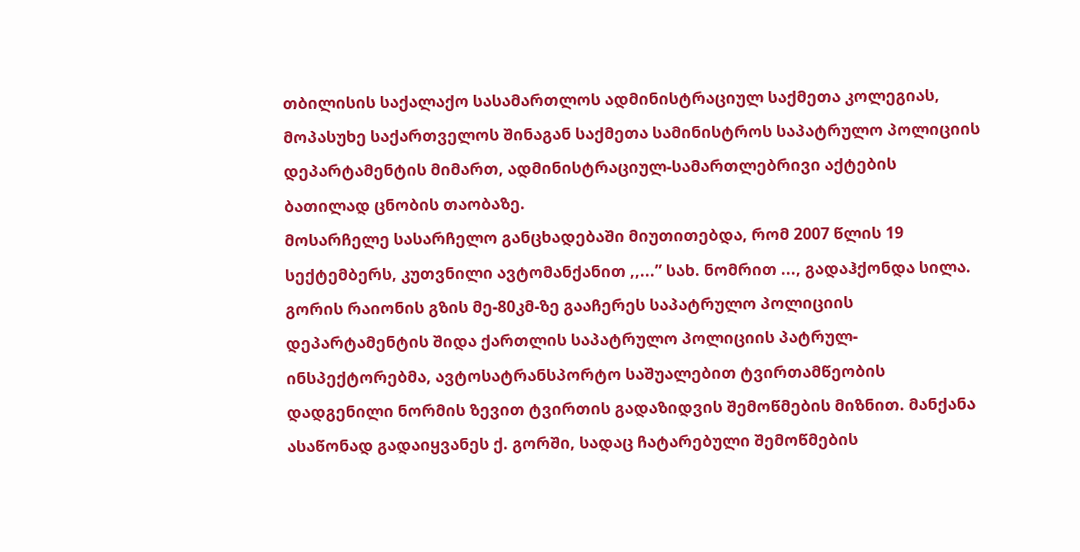თბილისის საქალაქო სასამართლოს ადმინისტრაციულ საქმეთა კოლეგიას, მოპასუხე საქართველოს შინაგან საქმეთა სამინისტროს საპატრულო პოლიციის დეპარტამენტის მიმართ, ადმინისტრაციულ-სამართლებრივი აქტების ბათილად ცნობის თაობაზე.
მოსარჩელე სასარჩელო განცხადებაში მიუთითებდა, რომ 2007 წლის 19 სექტემბერს, კუთვნილი ავტომანქანით ,,...” სახ. ნომრით ..., გადაჰქონდა სილა. გორის რაიონის გზის მე-80კმ-ზე გააჩერეს საპატრულო პოლიციის დეპარტამენტის შიდა ქართლის საპატრულო პოლიციის პატრულ-ინსპექტორებმა, ავტოსატრანსპორტო საშუალებით ტვირთამწეობის დადგენილი ნორმის ზევით ტვირთის გადაზიდვის შემოწმების მიზნით. მანქანა ასაწონად გადაიყვანეს ქ. გორში, სადაც ჩატარებული შემოწმების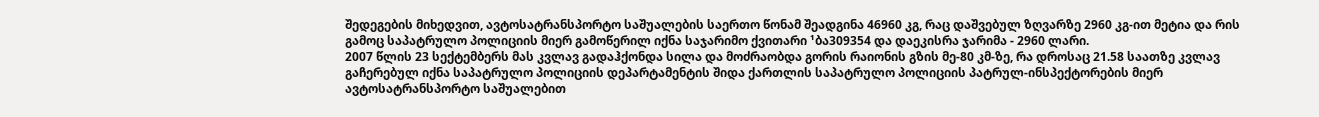შედეგების მიხედვით, ავტოსატრანსპორტო საშუალების საერთო წონამ შეადგინა 46960 კგ, რაც დაშვებულ ზღვარზე 2960 კგ-ით მეტია და რის გამოც საპატრულო პოლიციის მიერ გამოწერილ იქნა საჯარიმო ქვითარი ¹ბა309354 და დაეკისრა ჯარიმა - 2960 ლარი.
2007 წლის 23 სექტემბერს მას კვლავ გადაჰქონდა სილა და მოძრაობდა გორის რაიონის გზის მე-80 კმ-ზე, რა დროსაც 21.58 საათზე კვლავ გაჩერებულ იქნა საპატრულო პოლიციის დეპარტამენტის შიდა ქართლის საპატრულო პოლიციის პატრულ-ინსპექტორების მიერ ავტოსატრანსპორტო საშუალებით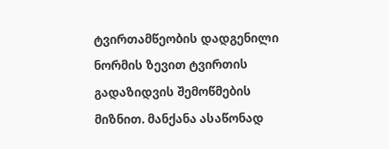ტვირთამწეობის დადგენილი ნორმის ზევით ტვირთის გადაზიდვის შემოწმების მიზნით. მანქანა ასაწონად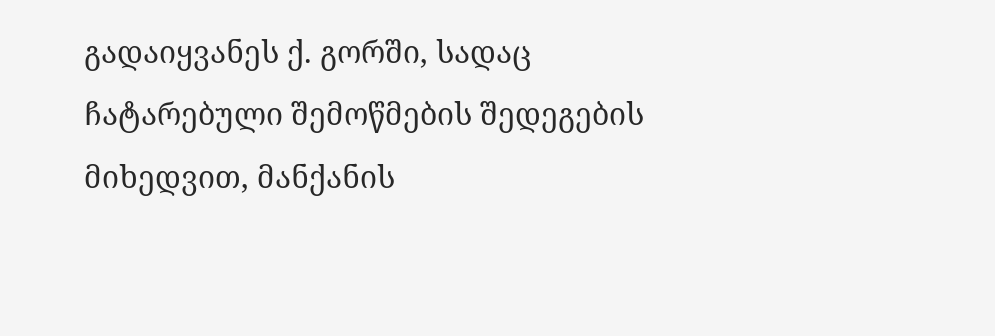გადაიყვანეს ქ. გორში, სადაც ჩატარებული შემოწმების შედეგების მიხედვით, მანქანის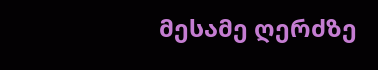მესამე ღერძზე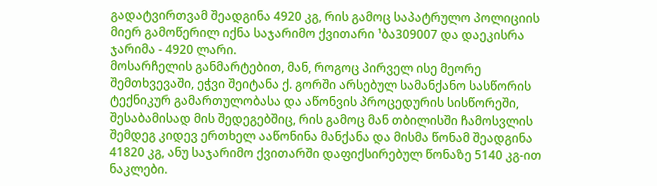გადატვირთვამ შეადგინა 4920 კგ, რის გამოც საპატრულო პოლიციის მიერ გამოწერილ იქნა საჯარიმო ქვითარი ¹ბა309007 და დაეკისრა ჯარიმა - 4920 ლარი.
მოსარჩელის განმარტებით, მან, როგოც პირველ ისე მეორე შემთხვევაში, ეჭვი შეიტანა ქ. გორში არსებულ სამანქანო სასწორის ტექნიკურ გამართულობასა და აწონვის პროცედურის სისწორეში, შესაბამისად მის შედეგებშიც, რის გამოც მან თბილისში ჩამოსვლის შემდეგ კიდევ ერთხელ ააწონინა მანქანა და მისმა წონამ შეადგინა 41820 კგ, ანუ საჯარიმო ქვითარში დაფიქსირებულ წონაზე 5140 კგ-ით ნაკლები.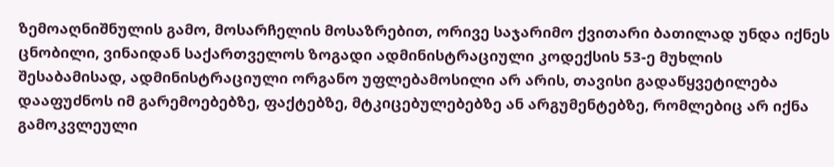ზემოაღნიშნულის გამო, მოსარჩელის მოსაზრებით, ორივე საჯარიმო ქვითარი ბათილად უნდა იქნეს ცნობილი, ვინაიდან საქართველოს ზოგადი ადმინისტრაციული კოდექსის 53-ე მუხლის შესაბამისად, ადმინისტრაციული ორგანო უფლებამოსილი არ არის, თავისი გადაწყვეტილება დააფუძნოს იმ გარემოებებზე, ფაქტებზე, მტკიცებულებებზე ან არგუმენტებზე, რომლებიც არ იქნა გამოკვლეული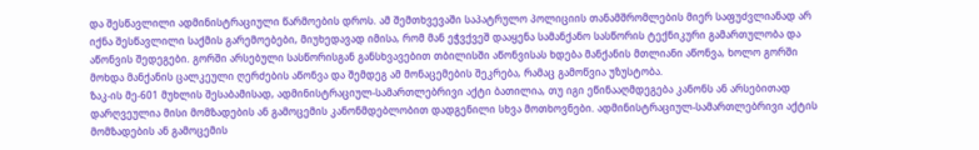და შესწავლილი ადმინისტრაციული წარმოების დროს. ამ შემთხვევაში საპატრულო პოლიციის თანამშრომლების მიერ საფუძვლიანად არ იქნა შესწავლილი საქმის გარემოებები, მიუხედავად იმისა, რომ მან ეჭვქვეშ დააყენა სამანქანო სასწორის ტექნიკური გამართულობა და აწონვის შედეგები. გორში არსებული სასწორისგან განსხვავებით თბილისში აწონვისას ხდება მანქანის მთლიანი აწონვა, ხოლო გორში მოხდა მანქანის ცალკეული ღერძების აწონვა და შემდეგ ამ მონაცემების შეკრება, რამაც გამოწვია უზუსტობა.
ზაკ-ის მე-601 მუხლის შესაბამისად, ადმინისტრაციულ-სამართლებრივი აქტი ბათილია, თუ იგი ეწინააღმდეგება კანონს ან არსებითად დარღვეულია მისი მომზადების ან გამოცემის კანონმდებლობით დადგენილი სხვა მოთხოვნები. ადმინისტრაციულ-სამართლებრივი აქტის მომზადების ან გამოცემის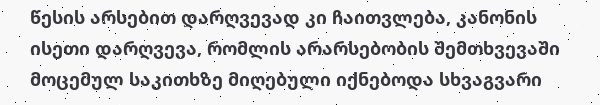წესის არსებით დარღვევად კი ჩაითვლება, კანონის ისეთი დარღვევა, რომლის არარსებობის შემთხვევაში მოცემულ საკითხზე მიღებული იქნებოდა სხვაგვარი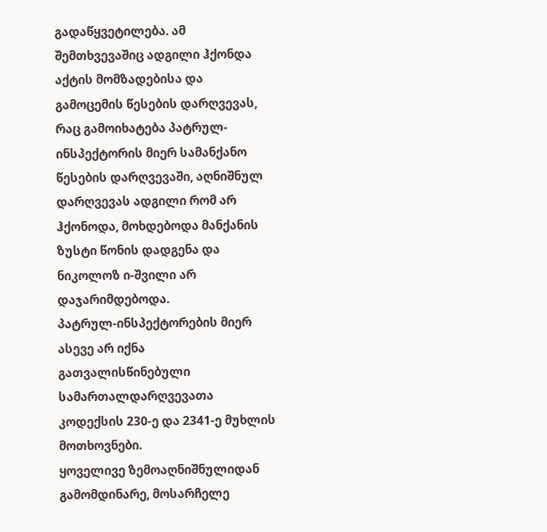გადაწყვეტილება. ამ შემთხვევაშიც ადგილი ჰქონდა აქტის მომზადებისა და გამოცემის წესების დარღვევას, რაც გამოიხატება პატრულ-ინსპექტორის მიერ სამანქანო წესების დარღვევაში, აღნიშნულ დარღვევას ადგილი რომ არ ჰქონოდა, მოხდებოდა მანქანის ზუსტი წონის დადგენა და ნიკოლოზ ი-შვილი არ დაჯარიმდებოდა.
პატრულ-ინსპექტორების მიერ ასევე არ იქნა გათვალისწინებული სამართალდარღვევათა კოდექსის 230-ე და 2341-ე მუხლის მოთხოვნები.
ყოველივე ზემოაღნიშნულიდან გამომდინარე, მოსარჩელე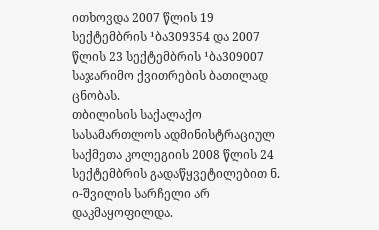ითხოვდა 2007 წლის 19 სექტემბრის ¹ბა309354 და 2007 წლის 23 სექტემბრის ¹ბა309007 საჯარიმო ქვითრების ბათილად ცნობას.
თბილისის საქალაქო სასამართლოს ადმინისტრაციულ საქმეთა კოლეგიის 2008 წლის 24 სექტემბრის გადაწყვეტილებით ნ. ი-შვილის სარჩელი არ დაკმაყოფილდა.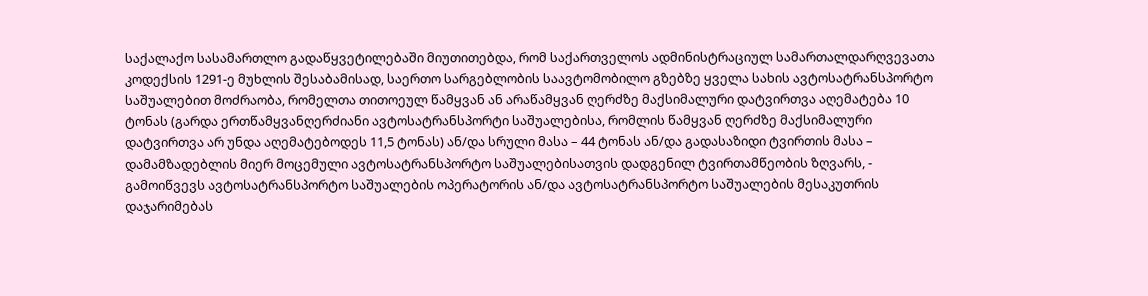საქალაქო სასამართლო გადაწყვეტილებაში მიუთითებდა, რომ საქართველოს ადმინისტრაციულ სამართალდარღვევათა კოდექსის 1291-ე მუხლის შესაბამისად, საერთო სარგებლობის საავტომობილო გზებზე ყველა სახის ავტოსატრანსპორტო საშუალებით მოძრაობა, რომელთა თითოეულ წამყვან ან არაწამყვან ღერძზე მაქსიმალური დატვირთვა აღემატება 10 ტონას (გარდა ერთწამყვანღერძიანი ავტოსატრანსპორტი საშუალებისა, რომლის წამყვან ღერძზე მაქსიმალური დატვირთვა არ უნდა აღემატებოდეს 11,5 ტონას) ან/და სრული მასა – 44 ტონას ან/და გადასაზიდი ტვირთის მასა – დამამზადებლის მიერ მოცემული ავტოსატრანსპორტო საშუალებისათვის დადგენილ ტვირთამწეობის ზღვარს, - გამოიწვევს ავტოსატრანსპორტო საშუალების ოპერატორის ან/და ავტოსატრანსპორტო საშუალების მესაკუთრის დაჯარიმებას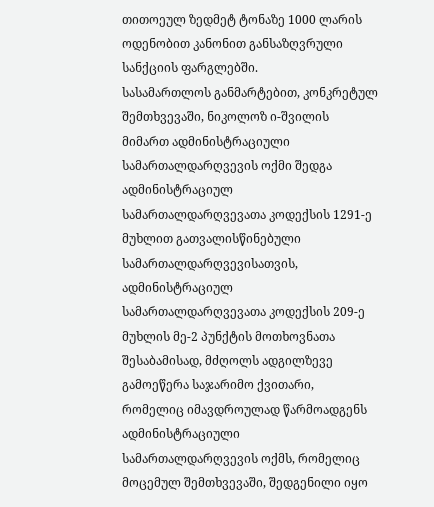თითოეულ ზედმეტ ტონაზე 1000 ლარის ოდენობით კანონით განსაზღვრული სანქციის ფარგლებში.
სასამართლოს განმარტებით, კონკრეტულ შემთხვევაში, ნიკოლოზ ი-შვილის მიმართ ადმინისტრაციული სამართალდარღვევის ოქმი შედგა ადმინისტრაციულ სამართალდარღვევათა კოდექსის 1291-ე მუხლით გათვალისწინებული სამართალდარღვევისათვის, ადმინისტრაციულ სამართალდარღვევათა კოდექსის 209-ე მუხლის მე-2 პუნქტის მოთხოვნათა შესაბამისად, მძღოლს ადგილზევე გამოეწერა საჯარიმო ქვითარი, რომელიც იმავდროულად წარმოადგენს ადმინისტრაციული სამართალდარღვევის ოქმს, რომელიც მოცემულ შემთხვევაში, შედგენილი იყო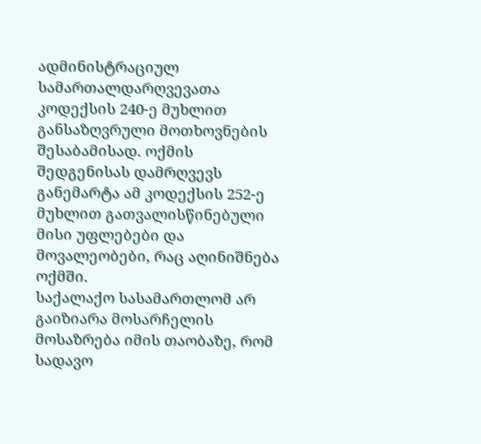ადმინისტრაციულ სამართალდარღვევათა კოდექსის 240-ე მუხლით განსაზღვრული მოთხოვნების შესაბამისად. ოქმის შედგენისას დამრღვევს განემარტა ამ კოდექსის 252-ე მუხლით გათვალისწინებული მისი უფლებები და მოვალეობები, რაც აღინიშნება ოქმში.
საქალაქო სასამართლომ არ გაიზიარა მოსარჩელის მოსაზრება იმის თაობაზე, რომ სადავო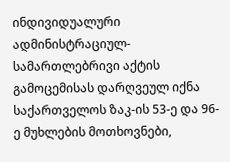ინდივიდუალური ადმინისტრაციულ-სამართლებრივი აქტის გამოცემისას დარღვეულ იქნა საქართველოს ზაკ-ის 53-ე და 96-ე მუხლების მოთხოვნები,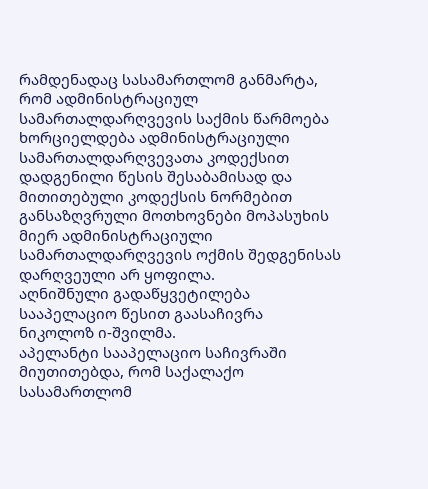რამდენადაც სასამართლომ განმარტა, რომ ადმინისტრაციულ სამართალდარღვევის საქმის წარმოება ხორციელდება ადმინისტრაციული სამართალდარღვევათა კოდექსით დადგენილი წესის შესაბამისად და მითითებული კოდექსის ნორმებით განსაზღვრული მოთხოვნები მოპასუხის მიერ ადმინისტრაციული სამართალდარღვევის ოქმის შედგენისას დარღვეული არ ყოფილა.
აღნიშნული გადაწყვეტილება სააპელაციო წესით გაასაჩივრა ნიკოლოზ ი-შვილმა.
აპელანტი სააპელაციო საჩივრაში მიუთითებდა, რომ საქალაქო სასამართლომ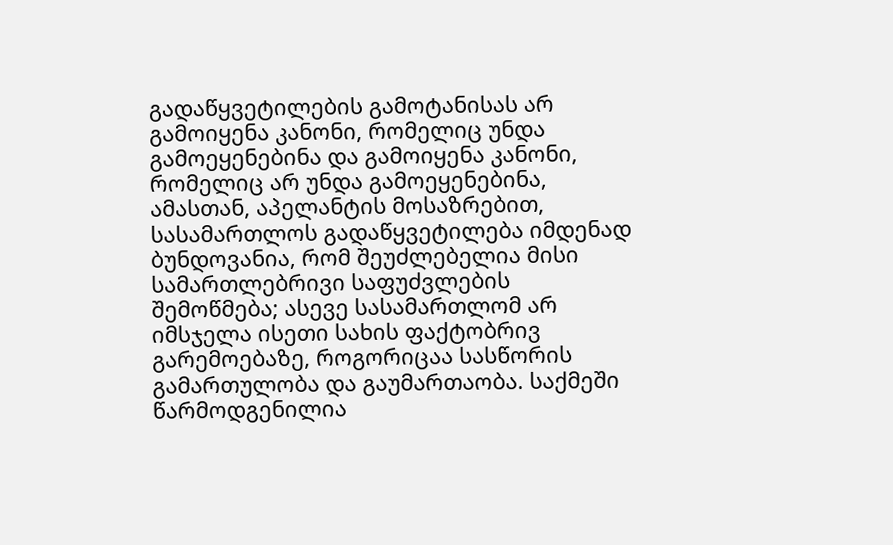გადაწყვეტილების გამოტანისას არ გამოიყენა კანონი, რომელიც უნდა გამოეყენებინა და გამოიყენა კანონი, რომელიც არ უნდა გამოეყენებინა, ამასთან, აპელანტის მოსაზრებით, სასამართლოს გადაწყვეტილება იმდენად ბუნდოვანია, რომ შეუძლებელია მისი სამართლებრივი საფუძვლების შემოწმება; ასევე სასამართლომ არ იმსჯელა ისეთი სახის ფაქტობრივ გარემოებაზე, როგორიცაა სასწორის გამართულობა და გაუმართაობა. საქმეში წარმოდგენილია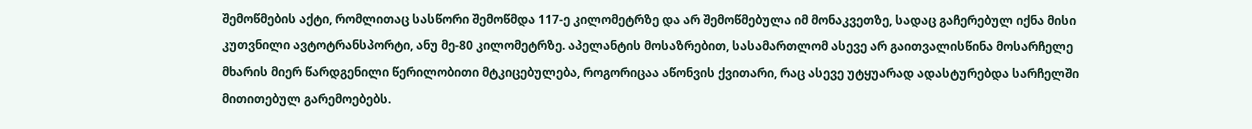შემოწმების აქტი, რომლითაც სასწორი შემოწმდა 117-ე კილომეტრზე და არ შემოწმებულა იმ მონაკვეთზე, სადაც გაჩერებულ იქნა მისი კუთვნილი ავტოტრანსპორტი, ანუ მე-80 კილომეტრზე. აპელანტის მოსაზრებით, სასამართლომ ასევე არ გაითვალისწინა მოსარჩელე მხარის მიერ წარდგენილი წერილობითი მტკიცებულება, როგორიცაა აწონვის ქვითარი, რაც ასევე უტყუარად ადასტურებდა სარჩელში მითითებულ გარემოებებს.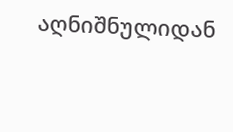აღნიშნულიდან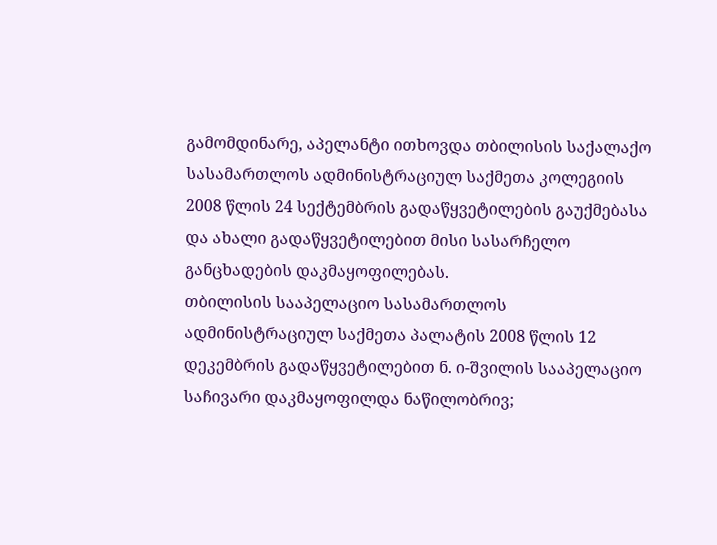გამომდინარე, აპელანტი ითხოვდა თბილისის საქალაქო სასამართლოს ადმინისტრაციულ საქმეთა კოლეგიის 2008 წლის 24 სექტემბრის გადაწყვეტილების გაუქმებასა და ახალი გადაწყვეტილებით მისი სასარჩელო განცხადების დაკმაყოფილებას.
თბილისის სააპელაციო სასამართლოს ადმინისტრაციულ საქმეთა პალატის 2008 წლის 12 დეკემბრის გადაწყვეტილებით ნ. ი-შვილის სააპელაციო საჩივარი დაკმაყოფილდა ნაწილობრივ;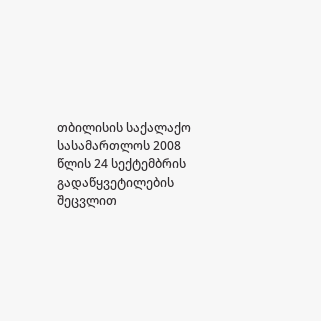თბილისის საქალაქო სასამართლოს 2008 წლის 24 სექტემბრის გადაწყვეტილების შეცვლით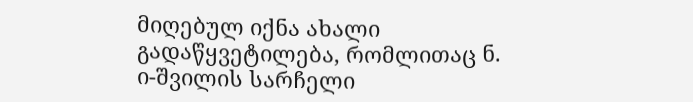მიღებულ იქნა ახალი გადაწყვეტილება, რომლითაც ნ. ი-შვილის სარჩელი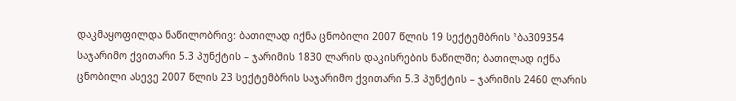დაკმაყოფილდა ნაწილობრივ: ბათილად იქნა ცნობილი 2007 წლის 19 სექტემბრის ¹ბა309354 საჯარიმო ქვითარი 5.3 პუნქტის – ჯარიმის 1830 ლარის დაკისრების ნაწილში; ბათილად იქნა ცნობილი ასევე 2007 წლის 23 სექტემბრის საჯარიმო ქვითარი 5.3 პუნქტის – ჯარიმის 2460 ლარის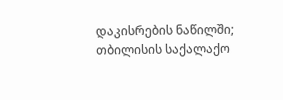დაკისრების ნაწილში; თბილისის საქალაქო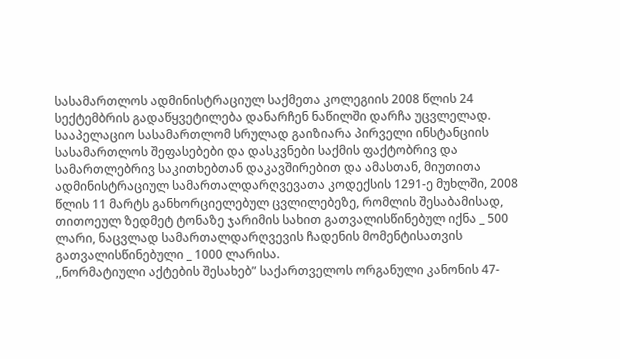სასამართლოს ადმინისტრაციულ საქმეთა კოლეგიის 2008 წლის 24 სექტემბრის გადაწყვეტილება დანარჩენ ნაწილში დარჩა უცვლელად.
სააპელაციო სასამართლომ სრულად გაიზიარა პირველი ინსტანციის სასამართლოს შეფასებები და დასკვნები საქმის ფაქტობრივ და სამართლებრივ საკითხებთან დაკავშირებით და ამასთან, მიუთითა ადმინისტრაციულ სამართალდარღვევათა კოდექსის 1291-ე მუხლში, 2008 წლის 11 მარტს განხორციელებულ ცვლილებეზე, რომლის შესაბამისად, თითოეულ ზედმეტ ტონაზე ჯარიმის სახით გათვალისწინებულ იქნა _ 500 ლარი, ნაცვლად სამართალდარღვევის ჩადენის მომენტისათვის გათვალისწინებული _ 1000 ლარისა.
,,ნორმატიული აქტების შესახებ” საქართველოს ორგანული კანონის 47-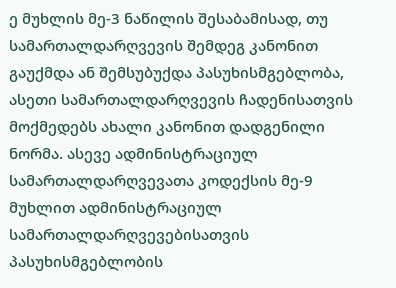ე მუხლის მე-3 ნაწილის შესაბამისად, თუ სამართალდარღვევის შემდეგ კანონით გაუქმდა ან შემსუბუქდა პასუხისმგებლობა, ასეთი სამართალდარღვევის ჩადენისათვის მოქმედებს ახალი კანონით დადგენილი ნორმა. ასევე ადმინისტრაციულ სამართალდარღვევათა კოდექსის მე-9 მუხლით ადმინისტრაციულ სამართალდარღვევებისათვის პასუხისმგებლობის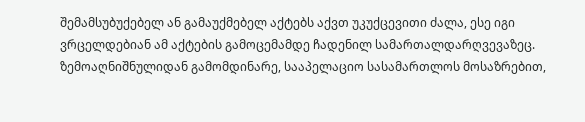შემამსუბუქებელ ან გამაუქმებელ აქტებს აქვთ უკუქცევითი ძალა, ესე იგი ვრცელდებიან ამ აქტების გამოცემამდე ჩადენილ სამართალდარღვევაზეც.
ზემოაღნიშნულიდან გამომდინარე, სააპელაციო სასამართლოს მოსაზრებით,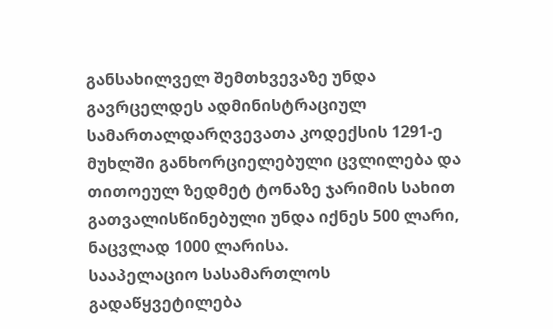განსახილველ შემთხვევაზე უნდა გავრცელდეს ადმინისტრაციულ სამართალდარღვევათა კოდექსის 1291-ე მუხლში განხორციელებული ცვლილება და თითოეულ ზედმეტ ტონაზე ჯარიმის სახით გათვალისწინებული უნდა იქნეს 500 ლარი, ნაცვლად 1000 ლარისა.
სააპელაციო სასამართლოს გადაწყვეტილება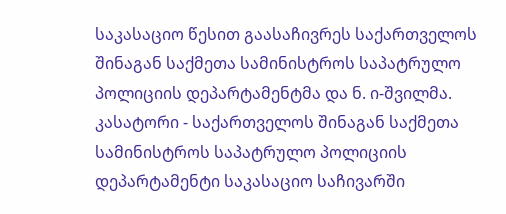საკასაციო წესით გაასაჩივრეს საქართველოს შინაგან საქმეთა სამინისტროს საპატრულო პოლიციის დეპარტამენტმა და ნ. ი-შვილმა.
კასატორი - საქართველოს შინაგან საქმეთა სამინისტროს საპატრულო პოლიციის დეპარტამენტი საკასაციო საჩივარში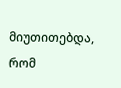მიუთითებდა, რომ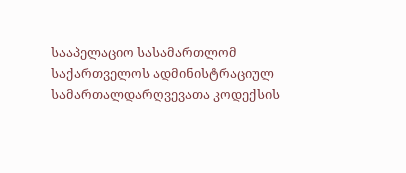სააპელაციო სასამართლომ საქართველოს ადმინისტრაციულ სამართალდარღვევათა კოდექსის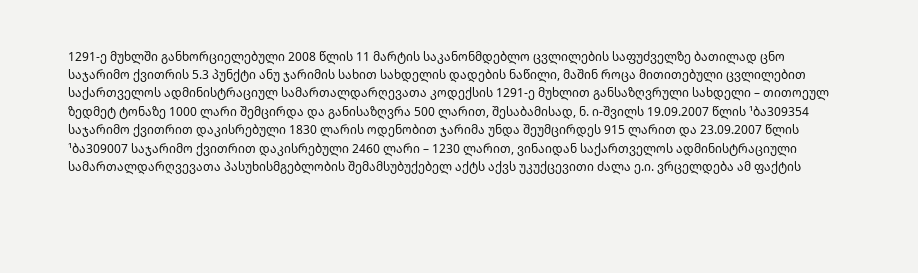1291-ე მუხლში განხორციელებული 2008 წლის 11 მარტის საკანონმდებლო ცვლილების საფუძველზე ბათილად ცნო საჯარიმო ქვითრის 5.3 პუნქტი ანუ ჯარიმის სახით სახდელის დადების ნაწილი, მაშინ როცა მითითებული ცვლილებით საქართველოს ადმინისტრაციულ სამართალდარღევათა კოდექსის 1291-ე მუხლით განსაზღვრული სახდელი – თითოეულ ზედმეტ ტონაზე 1000 ლარი შემცირდა და განისაზღვრა 500 ლარით, შესაბამისად, ნ. ი-შვილს 19.09.2007 წლის ¹ბა309354 საჯარიმო ქვითრით დაკისრებული 1830 ლარის ოდენობით ჯარიმა უნდა შეუმცირდეს 915 ლარით და 23.09.2007 წლის ¹ბა309007 საჯარიმო ქვითრით დაკისრებული 2460 ლარი – 1230 ლარით, ვინაიდან საქართველოს ადმინისტრაციული სამართალდარღვევათა პასუხისმგებლობის შემამსუბუქებელ აქტს აქვს უკუქცევითი ძალა ე.ი. ვრცელდება ამ ფაქტის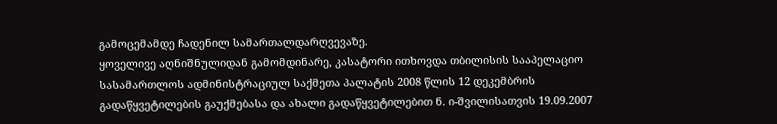გამოცემამდე ჩადენილ სამართალდარღვევაზე.
ყოველივე აღნიშნულიდან გამომდინარე, კასატორი ითხოვდა თბილისის სააპელაციო სასამართლოს ადმინისტრაციულ საქმეთა პალატის 2008 წლის 12 დეკემბრის გადაწყვეტილების გაუქმებასა და ახალი გადაწყვეტილებით ნ. ი-შვილისათვის 19.09.2007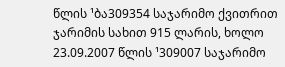წლის ¹ბა309354 საჯარიმო ქვითრით ჯარიმის სახით 915 ლარის, ხოლო 23.09.2007 წლის ¹309007 საჯარიმო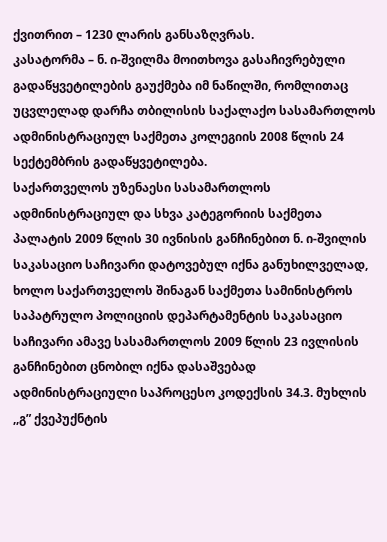ქვითრით – 1230 ლარის განსაზღვრას.
კასატორმა – ნ. ი-შვილმა მოითხოვა გასაჩივრებული გადაწყვეტილების გაუქმება იმ ნაწილში, რომლითაც უცვლელად დარჩა თბილისის საქალაქო სასამართლოს ადმინისტრაციულ საქმეთა კოლეგიის 2008 წლის 24 სექტემბრის გადაწყვეტილება.
საქართველოს უზენაესი სასამართლოს ადმინისტრაციულ და სხვა კატეგორიის საქმეთა პალატის 2009 წლის 30 ივნისის განჩინებით ნ. ი-შვილის საკასაციო საჩივარი დატოვებულ იქნა განუხილველად, ხოლო საქართველოს შინაგან საქმეთა სამინისტროს საპატრულო პოლიციის დეპარტამენტის საკასაციო საჩივარი ამავე სასამართლოს 2009 წლის 23 ივლისის განჩინებით ცნობილ იქნა დასაშვებად ადმინისტრაციული საპროცესო კოდექსის 34.3. მუხლის ,,გ” ქვეპუქნტის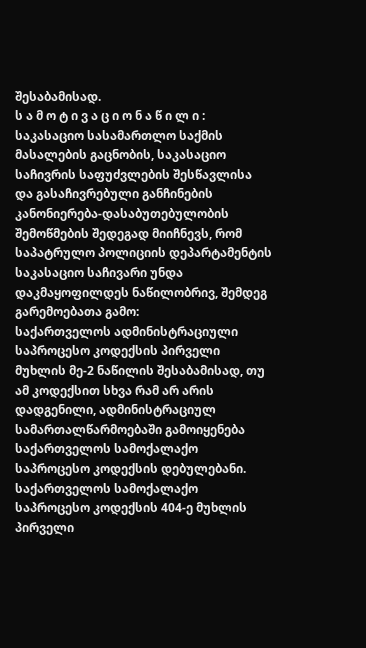შესაბამისად.
ს ა მ ო ტ ი ვ ა ც ი ო ნ ა წ ი ლ ი :
საკასაციო სასამართლო საქმის მასალების გაცნობის, საკასაციო საჩივრის საფუძვლების შესწავლისა და გასაჩივრებული განჩინების კანონიერება-დასაბუთებულობის შემოწმების შედეგად მიიჩნევს, რომ საპატრულო პოლიციის დეპარტამენტის საკასაციო საჩივარი უნდა დაკმაყოფილდეს ნაწილობრივ, შემდეგ გარემოებათა გამო:
საქართველოს ადმინისტრაციული საპროცესო კოდექსის პირველი მუხლის მე-2 ნაწილის შესაბამისად, თუ ამ კოდექსით სხვა რამ არ არის დადგენილი, ადმინისტრაციულ სამართალწარმოებაში გამოიყენება საქართველოს სამოქალაქო საპროცესო კოდექსის დებულებანი.
საქართველოს სამოქალაქო საპროცესო კოდექსის 404-ე მუხლის პირველი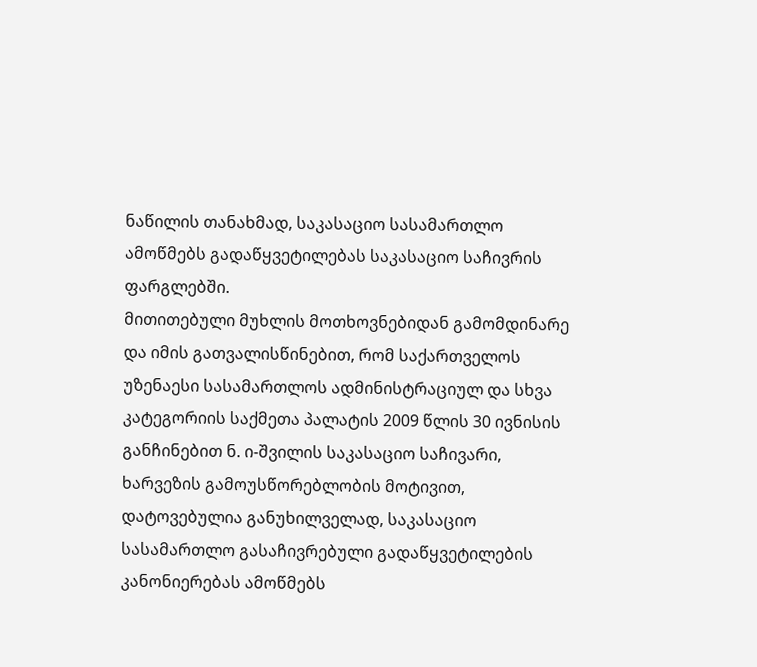ნაწილის თანახმად, საკასაციო სასამართლო ამოწმებს გადაწყვეტილებას საკასაციო საჩივრის ფარგლებში.
მითითებული მუხლის მოთხოვნებიდან გამომდინარე და იმის გათვალისწინებით, რომ საქართველოს უზენაესი სასამართლოს ადმინისტრაციულ და სხვა კატეგორიის საქმეთა პალატის 2009 წლის 30 ივნისის განჩინებით ნ. ი-შვილის საკასაციო საჩივარი, ხარვეზის გამოუსწორებლობის მოტივით, დატოვებულია განუხილველად, საკასაციო სასამართლო გასაჩივრებული გადაწყვეტილების კანონიერებას ამოწმებს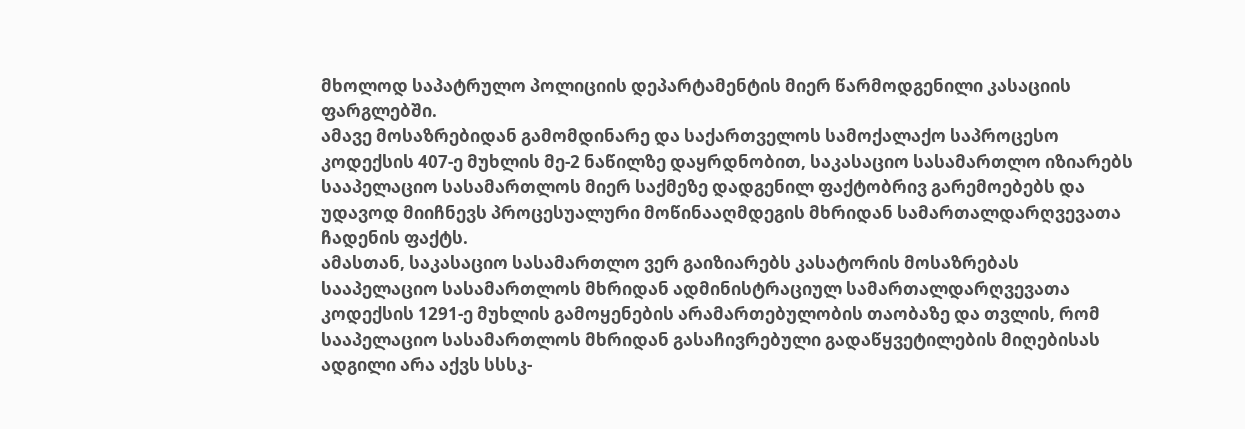მხოლოდ საპატრულო პოლიციის დეპარტამენტის მიერ წარმოდგენილი კასაციის ფარგლებში.
ამავე მოსაზრებიდან გამომდინარე და საქართველოს სამოქალაქო საპროცესო კოდექსის 407-ე მუხლის მე-2 ნაწილზე დაყრდნობით, საკასაციო სასამართლო იზიარებს სააპელაციო სასამართლოს მიერ საქმეზე დადგენილ ფაქტობრივ გარემოებებს და უდავოდ მიიჩნევს პროცესუალური მოწინააღმდეგის მხრიდან სამართალდარღვევათა ჩადენის ფაქტს.
ამასთან, საკასაციო სასამართლო ვერ გაიზიარებს კასატორის მოსაზრებას სააპელაციო სასამართლოს მხრიდან ადმინისტრაციულ სამართალდარღვევათა კოდექსის 1291-ე მუხლის გამოყენების არამართებულობის თაობაზე და თვლის, რომ სააპელაციო სასამართლოს მხრიდან გასაჩივრებული გადაწყვეტილების მიღებისას ადგილი არა აქვს სსსკ-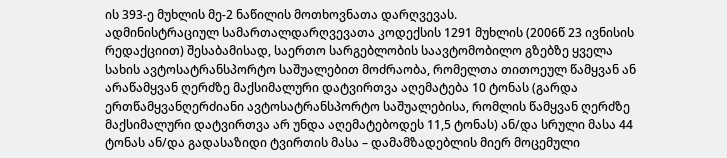ის 393-ე მუხლის მე-2 ნაწილის მოთხოვნათა დარღვევას.
ადმინისტრაციულ სამართალდარღვევათა კოდექსის 1291 მუხლის (2006წ 23 ივნისის რედაქციით) შესაბამისად, საერთო სარგებლობის საავტომობილო გზებზე ყველა სახის ავტოსატრანსპორტო საშუალებით მოძრაობა, რომელთა თითოეულ წამყვან ან არაწამყვან ღერძზე მაქსიმალური დატვირთვა აღემატება 10 ტონას (გარდა ერთწამყვანღერძიანი ავტოსატრანსპორტო საშუალებისა, რომლის წამყვან ღერძზე მაქსიმალური დატვირთვა არ უნდა აღემატებოდეს 11,5 ტონას) ან/და სრული მასა 44 ტონას ან/და გადასაზიდი ტვირთის მასა – დამამზადებლის მიერ მოცემული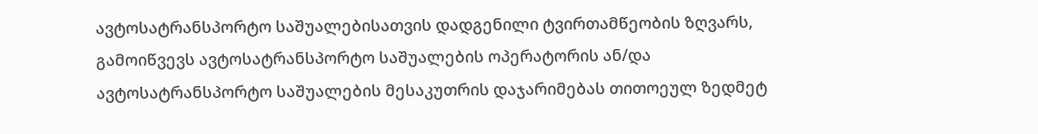ავტოსატრანსპორტო საშუალებისათვის დადგენილი ტვირთამწეობის ზღვარს, გამოიწვევს ავტოსატრანსპორტო საშუალების ოპერატორის ან/და ავტოსატრანსპორტო საშუალების მესაკუთრის დაჯარიმებას თითოეულ ზედმეტ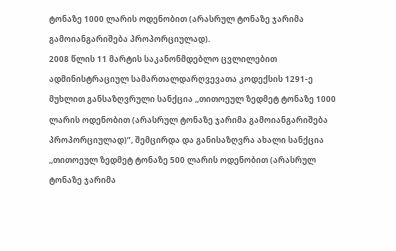ტონაზე 1000 ლარის ოდენობით (არასრულ ტონაზე ჯარიმა გამოიანგარიშება პროპორციულად).
2008 წლის 11 მარტის საკანონმდებლო ცვლილებით ადმინისტრაციულ სამართალდარღვევათა კოდექსის 1291-ე მუხლით განსაზღვრული სანქცია ,,თითოეულ ზედმეტ ტონაზე 1000 ლარის ოდენობით (არასრულ ტონაზე ჯარიმა გამოიანგარიშება პროპორციულად)”, შემცირდა და განისაზღვრა ახალი სანქცია ,,თითოეულ ზედმეტ ტონაზე 500 ლარის ოდენობით (არასრულ ტონაზე ჯარიმა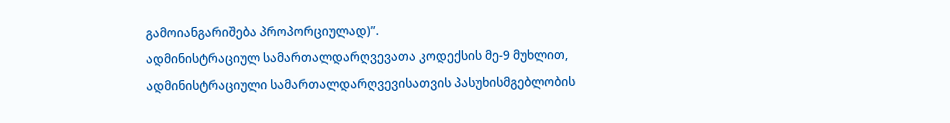გამოიანგარიშება პროპორციულად)”.
ადმინისტრაციულ სამართალდარღვევათა კოდექსის მე-9 მუხლით, ადმინისტრაციული სამართალდარღვევისათვის პასუხისმგებლობის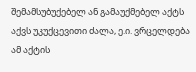შემამსუბუქებელ ან გამაუქმებელ აქტს აქვს უკუქცევითი ძალა, ე.ი. ვრცელდება ამ აქტის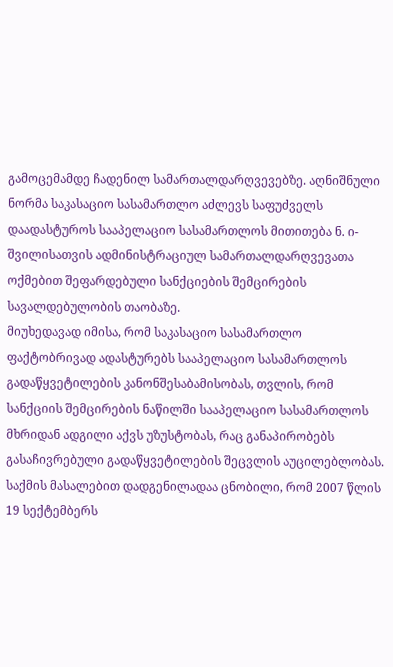გამოცემამდე ჩადენილ სამართალდარღვევებზე. აღნიშნული ნორმა საკასაციო სასამართლო აძლევს საფუძველს დაადასტუროს სააპელაციო სასამართლოს მითითება ნ. ი-შვილისათვის ადმინისტრაციულ სამართალდარღვევათა ოქმებით შეფარდებული სანქციების შემცირების სავალდებულობის თაობაზე.
მიუხედავად იმისა, რომ საკასაციო სასამართლო ფაქტობრივად ადასტურებს სააპელაციო სასამართლოს გადაწყვეტილების კანონშესაბამისობას, თვლის, რომ სანქციის შემცირების ნაწილში სააპელაციო სასამართლოს მხრიდან ადგილი აქვს უზუსტობას, რაც განაპირობებს გასაჩივრებული გადაწყვეტილების შეცვლის აუცილებლობას.
საქმის მასალებით დადგენილადაა ცნობილი, რომ 2007 წლის 19 სექტემბერს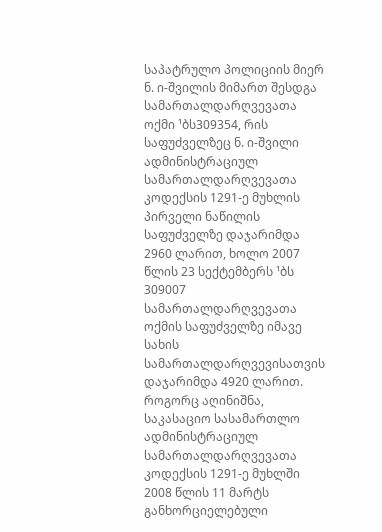საპატრულო პოლიციის მიერ ნ. ი-შვილის მიმართ შესდგა სამართალდარღვევათა ოქმი ¹ბს309354, რის საფუძველზეც ნ. ი-შვილი ადმინისტრაციულ სამართალდარღვევათა კოდექსის 1291-ე მუხლის პირველი ნაწილის საფუძველზე დაჯარიმდა 2960 ლარით, ხოლო 2007 წლის 23 სექტემბერს ¹ბს 309007 სამართალდარღვევათა ოქმის საფუძველზე იმავე სახის სამართალდარღვევისათვის დაჯარიმდა 4920 ლარით.
როგორც აღინიშნა, საკასაციო სასამართლო ადმინისტრაციულ სამართალდარღვევათა კოდექსის 1291-ე მუხლში 2008 წლის 11 მარტს განხორციელებული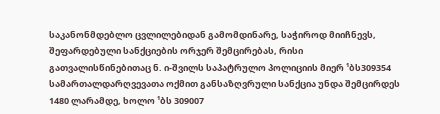საკანონმდებლო ცვლილებიდან გამომდინარე, საჭიროდ მიიჩნევს, შეფარდებული სანქციების ორჯერ შემცირებას, რისი გათვალისწინებითაც ნ. ი-შვილს საპატრულო პოლიციის მიერ ¹ბს309354 სამართალდარღვევათა ოქმით განსაზღვრული სანქცია უნდა შემცირდეს 1480 ლარამდე, ხოლო ¹ბს 309007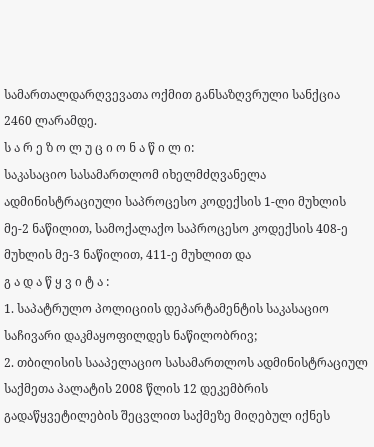სამართალდარღვევათა ოქმით განსაზღვრული სანქცია 2460 ლარამდე.
ს ა რ ე ზ ო ლ უ ც ი ო ნ ა წ ი ლ ი:
საკასაციო სასამართლომ იხელმძღვანელა ადმინისტრაციული საპროცესო კოდექსის 1-ლი მუხლის მე-2 ნაწილით, სამოქალაქო საპროცესო კოდექსის 408-ე მუხლის მე-3 ნაწილით, 411-ე მუხლით და
გ ა დ ა წ ყ ვ ი ტ ა :
1. საპატრულო პოლიციის დეპარტამენტის საკასაციო საჩივარი დაკმაყოფილდეს ნაწილობრივ;
2. თბილისის სააპელაციო სასამართლოს ადმინისტრაციულ საქმეთა პალატის 2008 წლის 12 დეკემბრის გადაწყვეტილების შეცვლით საქმეზე მიღებულ იქნეს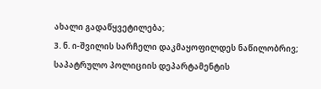ახალი გადაწყვეტილება;
3. ნ. ი-შვილის სარჩელი დაკმაყოფილდეს ნაწილობრივ; საპატრულო პოლიციის დეპარტამენტის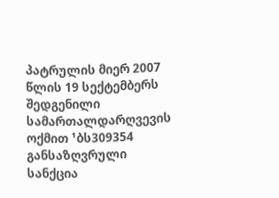პატრულის მიერ 2007 წლის 19 სექტემბერს შედგენილი სამართალდარღვევის ოქმით ¹ბს309354 განსაზღვრული სანქცია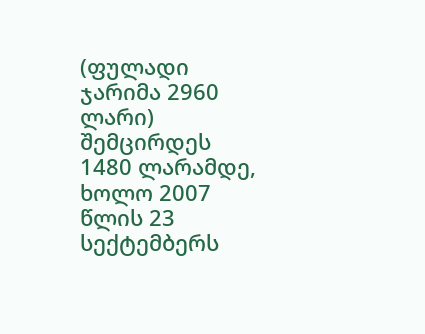(ფულადი ჯარიმა 2960 ლარი) შემცირდეს 1480 ლარამდე, ხოლო 2007 წლის 23 სექტემბერს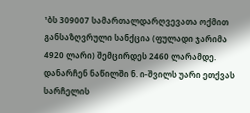¹ბს 309007 სამართალდარღვევათა ოქმით განსაზღვრული სანქცია (ფულადი ჯარიმა 4920 ლარი) შემცირდეს 2460 ლარამდე.
დანარჩენ ნაწილში ნ. ი-შვილს უარი ეთქვას სარჩელის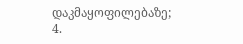დაკმაყოფილებაზე;
4.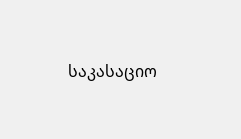საკასაციო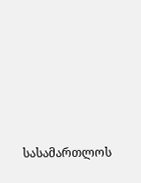სასამართლოს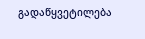გადაწყვეტილება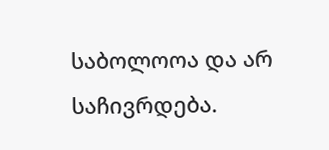საბოლოოა და არ საჩივრდება.